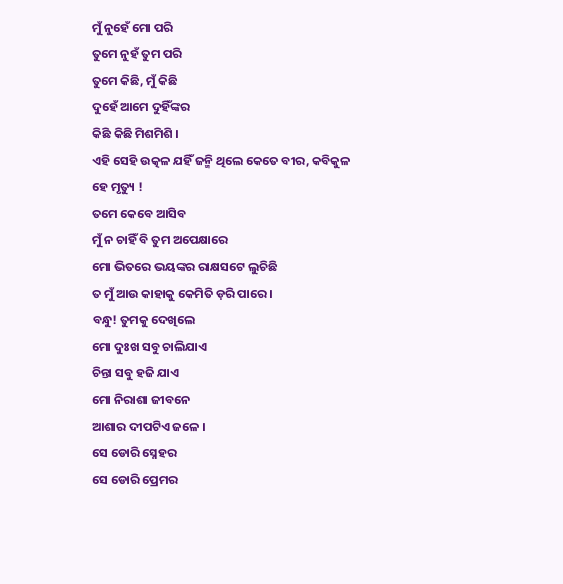ମୁଁ ନୁହେଁ ମୋ ପରି
ତୁମେ ନୁହଁ ତୁମ ପରି
ତୁମେ କିଛି, ମୁଁ କିଛି
ଦୁହେଁ ଆମେ ଦୁହିଁଙ୍କର
କିଛି କିଛି ମିଶମିଶି ।
ଏହି ସେହି ଉତ୍କଳ ଯହିଁ ଜନ୍ମି ଥିଲେ କେତେ ବୀର, କବିକୁଳ
ହେ ମୃତ୍ୟୁ !
ତମେ କେବେ ଆସିବ
ମୁଁ ନ ଚାହିଁ ବି ତୁମ ଅପେକ୍ଷାରେ
ମୋ ଭିତରେ ଭୟଙ୍କର ରାକ୍ଷସଟେ ଲୁଚିଛି
ତ ମୁଁ ଆଉ କାହାକୁ କେମିତି ଡ଼ରି ପାରେ ।
ବନ୍ଧୁ! ତୁମକୁ ଦେଖିଲେ
ମୋ ଦୁଃଖ ସବୁ ଚାଲିଯାଏ
ଚିନ୍ତା ସବୁ ହଜି ଯାଏ
ମୋ ନିରାଶା ଜୀବନେ
ଆଶାର ଦୀପଟିଏ ଜଳେ ।
ସେ ଡୋରି ସ୍ନେହର
ସେ ଡୋରି ପ୍ରେମର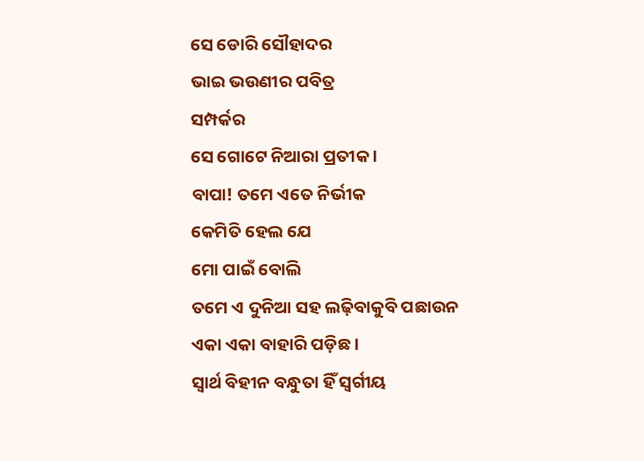ସେ ଡୋରି ସୌହାଦର
ଭାଇ ଭଉଣୀର ପବିତ୍ର
ସମ୍ପର୍କର
ସେ ଗୋଟେ ନିଆରା ପ୍ରତୀକ ।
ବାପା! ତମେ ଏତେ ନିର୍ଭୀକ
କେମିତି ହେଲ ଯେ
ମୋ ପାଇଁ ବୋଲି
ତମେ ଏ ଦୁନିଆ ସହ ଲଢ଼ିବାକୁବି ପଛାଉନ
ଏକା ଏକା ବାହାରି ପଡ଼ିଛ ।
ସ୍ୱାର୍ଥ ବିହୀନ ବନ୍ଧୁତା ହିଁ ସ୍ବର୍ଗୀୟ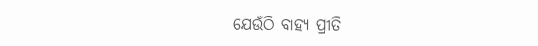ଯେଉଁଠି ବାହ୍ୟ ପ୍ରୀତି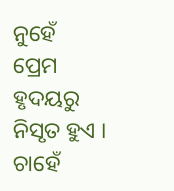ନୁହେଁ
ପ୍ରେମ ହୃଦୟରୁ ନିସୃତ ହୁଏ ।
ଚାହେଁ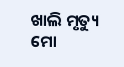ଖାଲି ମୃତ୍ୟୁ
ମୋ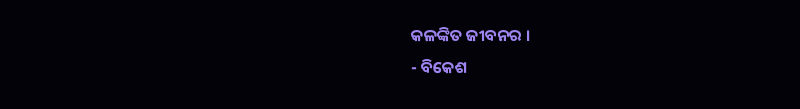କଳଙ୍କିତ ଜୀବନର ।
- ବିକେଶ